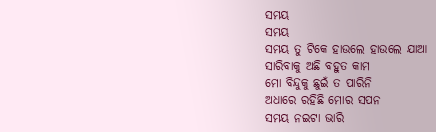ସମୟ
ସମୟ
ସମୟ ତୁ ଟିକେ ହାଉଲେ ହାଉଲେ ଯାଆ
ସାରିବାକୁ ଅଛି ବହୁତ କାମ
ମୋ ବିନ୍ଦୁକୁ ଛୁଇଁ ତ ପାରିନି
ଅଧାରେ ରହିଛି ମୋର ସପନ
ସମୟ ନଇଟା ଭାରି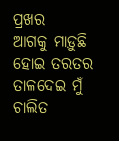ପ୍ରଖର
ଆଗକୁ ମାଡ଼ୁଛି ହୋଇ ତରତର
ତାଳଦେଇ ମୁଁ ଚାଲିତ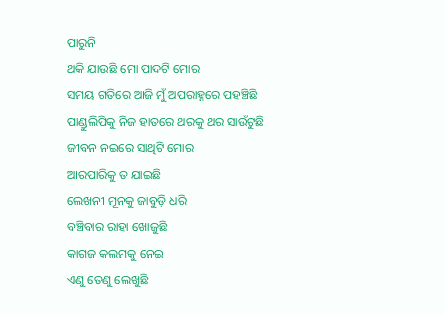ପାରୁନି
ଥକି ଯାଉଛି ମୋ ପାଦଟି ମୋର
ସମୟ ଗତିରେ ଆଜି ମୁଁ ଅପରାହ୍ନରେ ପହଞ୍ଚିଛି
ପାଣ୍ଡୁଲିପିକୁ ନିଜ ହାତରେ ଥରକୁ ଥର ସାଉଁଟୁଛି
ଜୀବନ ନଇରେ ସାଥିଟି ମୋର
ଆରପାରିକୁ ତ ଯାଇଛି
ଲେଖନୀ ମୂନକୁ ଜାବୁଡ଼ି ଧରି
ବଞ୍ଚିବାର ରାହା ଖୋଜୁଛି
କାଗଜ କଲମକୁ ନେଇ
ଏଣୁ ତେଣୁ ଲେଖୁଛି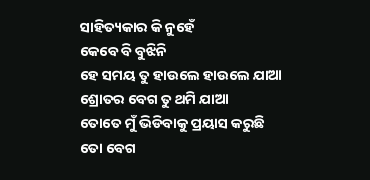ସାହିତ୍ୟକାର କି ନୁହେଁ
କେବେ ବି ବୁଝିନି
ହେ ସମୟ ତୁ ହାଉଲେ ହାଉଲେ ଯାଆ
ଶ୍ରୋତର ବେଗ ତୁ ଥମି ଯାଆ
ତୋତେ ମୁଁ ଭିଡିବାକୁ ପ୍ରୟାସ କରୁଛି
ତୋ ବେଗ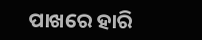ପାଖରେ ହାରି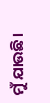ମୁଁ ଯାଉଛି।